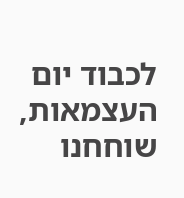לכבוד יום העצמאות, שוחחנו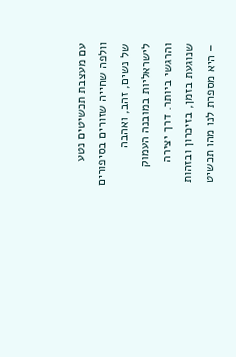עם מעצבת תכשיטים נטע וולפה שחייה שזורים בסיפורים של נשים, זהב, ואהבה לישראליות במובנה העמוק והרגשי ביותר. דרך יצירה שנוגעת בזמן, בזיכרון ובזהות – היא מספרת לנו מהו תכשיט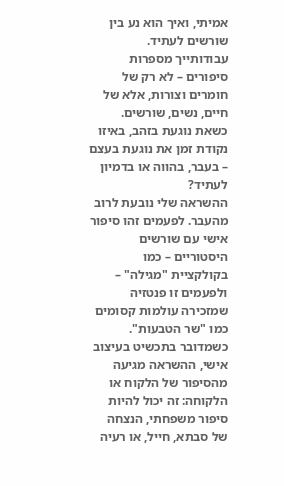אמיתי, ואיך הוא נע בין שורשים לעתיד.
עבודותייך מספרות סיפורים – לא רק של חומרים וצורות, אלא של חיים, נשים, שורשים. כשאת נוגעת בזהב, באיזו נקודת זמן את נוגעת בעצם – בעבר, בהווה או בדמיון לעתיד?
ההשראה שלי נובעת לרוב מהעבר. לפעמים זהו סיפור אישי עם שורשים היסטוריים – כמו בקולקציית "מגילה" – ולפעמים זו פנטזיה שמזכירה עולמות קסומים כמו "שר הטבעות". כשמדובר בתכשיט בעיצוב אישי, ההשראה מגיעה מהסיפור של הלקוח או הלקוחה: זה יכול להיות סיפור משפחתי, הנצחה של סבתא, חייל, או רעיה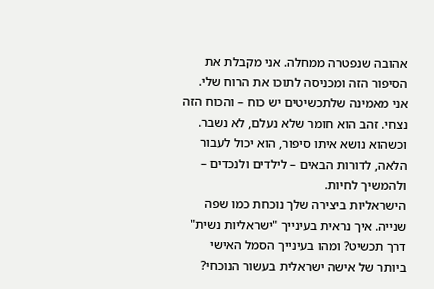אהובה שנפטרה ממחלה. אני מקבלת את הסיפור הזה ומכניסה לתוכו את הרוח שלי.
אני מאמינה שלתכשיטים יש כוח – והכוח הזה נצחי. זהב הוא חומר שלא נעלם, לא נשבר. וכשהוא נושא איתו סיפור, הוא יכול לעבור הלאה, לדורות הבאים – לילדים ולנכדים – ולהמשיך לחיות.
הישראליות ביצירה שלך נוכחת כמו שפה שנייה. איך נראית בעינייך "ישראליות נשית" דרך תכשיט? ומהו בעינייך הסמל האישי ביותר של אישה ישראלית בעשור הנוכחי?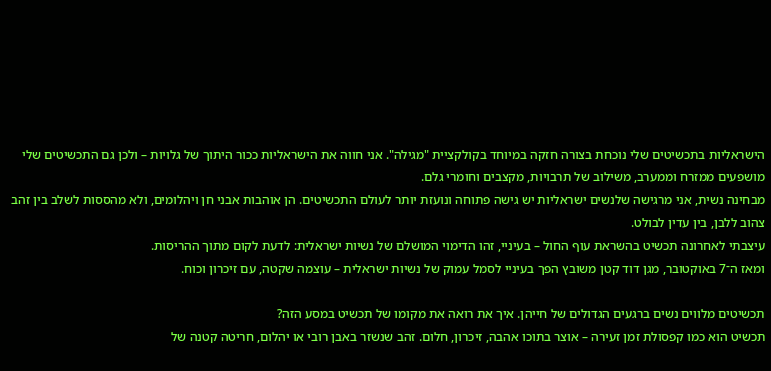הישראליות בתכשיטים שלי נוכחת בצורה חזקה במיוחד בקולקציית "מגילה". אני חווה את הישראליות ככור היתוך של גלויות – ולכן גם התכשיטים שלי מושפעים ממזרח וממערב, משילוב של תרבויות, מקצבים וחומרי גלם.
מבחינה נשית, אני מרגישה שלנשים ישראליות יש גישה פתוחה ונועזת יותר לעולם התכשיטים. הן אוהבות אבני חן ויהלומים, ולא מהססות לשלב בין זהב צהוב ללבן, בין עדין לבולט.
עיצבתי לאחרונה תכשיט בהשראת עוף החול – בעיניי, זהו הדימוי המושלם של נשיות ישראלית: לדעת לקום מתוך ההריסות.
ומאז ה־7 באוקטובר, מגן דוד קטן משובץ הפך בעיניי לסמל עמוק של נשיות ישראלית – עוצמה שקטה, עם זיכרון וכוח.

תכשיטים מלווים נשים ברגעים הגדולים של חייהן. איך את רואה את מקומו של תכשיט במסע הזה?
תכשיט הוא כמו קפסולת זמן זעירה – אוצר בתוכו אהבה, זיכרון, חלום. זהב שנשזר באבן רובי או יהלום, חריטה קטנה של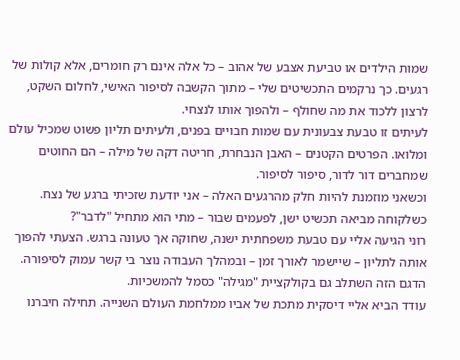שמות הילדים או טביעת אצבע של אהוב – כל אלה אינם רק חומרים, אלא קולות של רגעים. כך נרקמים התכשיטים שלי – מתוך הקשבה לסיפור האישי, לחלום השקט, לרצון ללכוד את מה שחולף – ולהפוך אותו לנצחי.
לעיתים זו טבעת צבעונית עם שמות חבויים בפנים, ולעיתים תליון פשוט שמכיל עולם ומלואו. הפרטים הקטנים – האבן הנבחרת, חריטה דקה של מילה – הם החוטים שמחברים דור לדור, סיפור לסיפור.
וכשאני מוזמנת להיות חלק מהרגעים האלה – אני יודעת שזכיתי ברגע של נצח.
כשלקוחה מביאה תכשיט ישן, לפעמים שבור – מתי הוא מתחיל "לדבר"?
רוני הגיעה אליי עם טבעת משפחתית ישנה, שחוקה אך טעונה ברגש. הצעתי להפוך אותה לתליון – שיישמר לאורך זמן – ובמהלך העבודה נוצר בי קשר עמוק לסיפורה. הדגם הזה השתלב גם בקולקציית "מגילה" כסמל להמשכיות.
עודד הביא אליי דיסקית מתכת של אביו ממלחמת העולם השנייה. תחילה חיברנו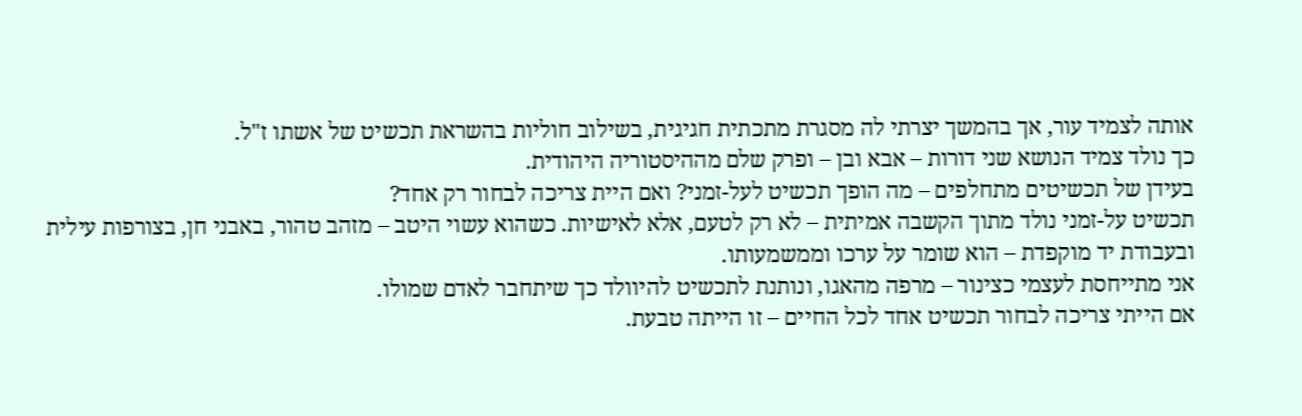אותה לצמיד עור, אך בהמשך יצרתי לה מסגרת מתכתית חגיגית, בשילוב חוליות בהשראת תכשיט של אשתו ז"ל.
כך נולד צמיד הנושא שני דורות – אבא ובן – ופרק שלם מההיסטוריה היהודית.
בעידן של תכשיטים מתחלפים – מה הופך תכשיט לעל-זמני? ואם היית צריכה לבחור רק אחד?
תכשיט על-זמני נולד מתוך הקשבה אמיתית – לא רק לטעם, אלא לאישיות. כשהוא עשוי היטב – מזהב טהור, באבני חן, בצורפות עילית ובעבודת יד מוקפדת – הוא שומר על ערכו וממשמעותו.
אני מתייחסת לעצמי כצינור – מרפה מהאגו, ונותנת לתכשיט להיוולד כך שיתחבר לאדם שמולו.
אם הייתי צריכה לבחור תכשיט אחד לכל החיים – זו הייתה טבעת.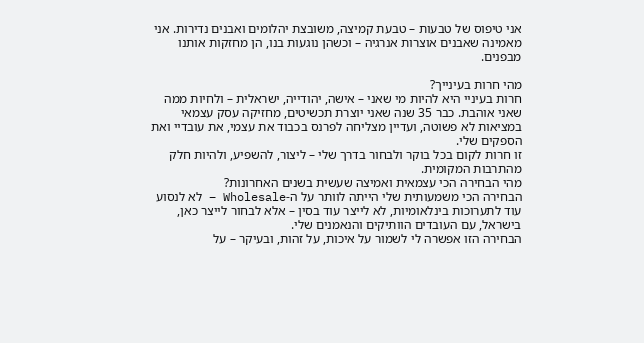אני טיפוס של טבעות – טבעת קמיצה, משובצת יהלומים ואבנים נדירות. אני מאמינה שאבנים אוצרות אנרגיה – וכשהן נוגעות בנו, הן מחזקות אותנו מבפנים.

מהי חרות בעינייך?
חרות בעיניי היא להיות מי שאני – אישה, יהודייה, ישראלית – ולחיות ממה שאני אוהבת. כבר 35 שנה שאני יוצרת תכשיטים, מחזיקה עסק עצמאי במציאות לא פשוטה, ועדיין מצליחה לפרנס בכבוד את עצמי, את עובדיי ואת הספקים שלי.
זו חרות לקום בכל בוקר ולבחור בדרך שלי – ליצור, להשפיע, ולהיות חלק מהתרבות המקומית.
מהי הבחירה הכי עצמאית ואמיצה שעשית בשנים האחרונות?
הבחירה הכי משמעותית שלי הייתה לוותר על ה-Wholesale – לא לנסוע עוד לתערוכות בינלאומיות, לא לייצר עוד בסין – אלא לבחור לייצר כאן, בישראל, עם העובדים הוותיקים והנאמנים שלי.
הבחירה הזו אפשרה לי לשמור על איכות, על זהות, ובעיקר – על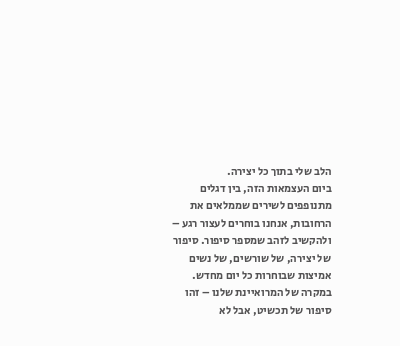הלב שלי בתוך כל יצירה.
ביום העצמאות הזה, בין דגלים מתנופפים לשירים שממלאים את הרחובות, אנחנו בוחרים לעצור רגע – ולהקשיב לזהב שמספר סיפור. סיפור של יצירה, של שורשים, של נשים אמיצות שבוחרות כל יום מחדש. במקרה של המרואיינת שלנו – זהו סיפור של תכשיט, אבל לא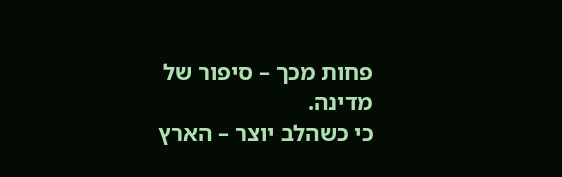פחות מכך – סיפור של מדינה.
כי כשהלב יוצר – הארץ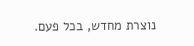נוצרת מחדש, בכל פעם.